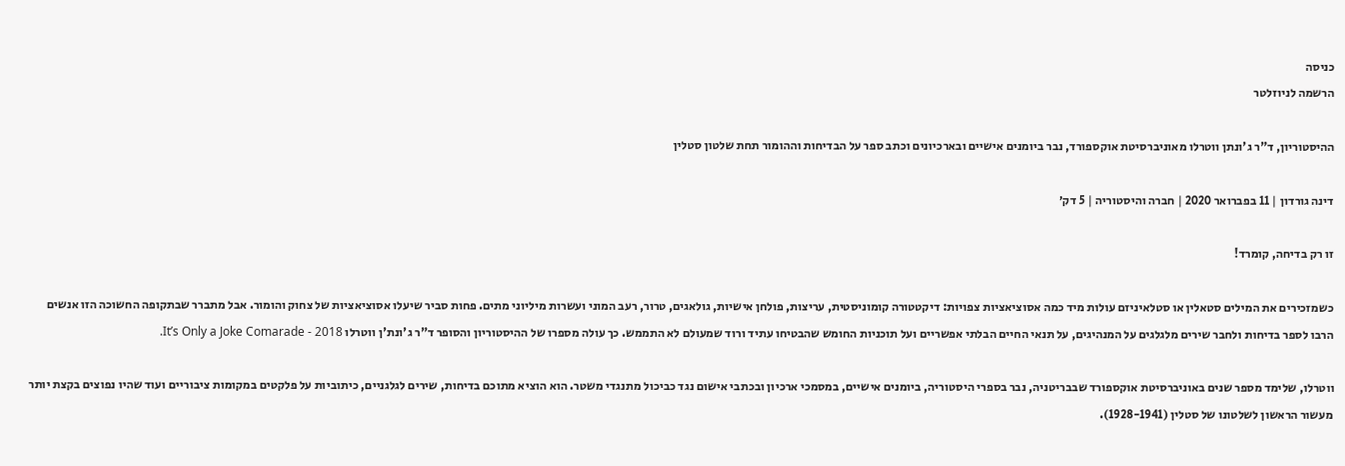כניסה
הרשמה לניוזלטר

ההיסטוריון, ד"ר ג'ונתן ווטרלו מאוניברסיטת אוקספורד, נבר ביומנים אישיים ובארכיונים וכתב ספר על הבדיחות וההומור תחת שלטון סטלין

דינה גורדון | 11 בפברואר 2020 | חברה והיסטוריה | 5 דק׳

זו רק בדיחה, קומרד!

כשמזכירים את המילים סטאלין או סטלאיניזם עולות מיד כמה אסוציאציות צפויות: דיקטטורה קומוניסטית, עריצות, פולחן אישיות, גולאגים, טרור, רעב המוני ועשרות מיליוני מתים. פחות סביר שיעלו אסוציאציות של צחוק והומור. אבל מתברר שבתקופה החשוכה הזו אנשים הרבו לספר בדיחות ולחבר שירים מלגלגים על המנהיגים, על תנאי החיים הבלתי אפשריים ועל תוכניות החומש שהבטיחו עתיד ורוד שמעולם לא התממש. כך עולה מספרו של ההיסטוריון והסופר ד"ר ג'ונת'ן ווטרלו It’s Only a Joke Comarade - 2018.

ווטרלו, שלימד מספר שנים באוניברסיטת אוקספורד שבבריטניה, נבר בספרי היסטוריה, ביומנים אישיים, במסמכי ארכיון ובכתבי אישום נגד כביכול מתנגדי משטר. הוא הוציא מתוכם בדיחות, שירים לגלגניים, כיתוביות על פלקטים במקומות ציבוריים ועוד שהיו נפוצים בקצת יותר מעשור הראשון לשלטונו של סטלין (1928-1941).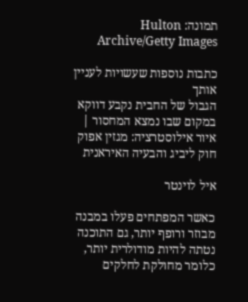תמונה: Hulton Archive/Getty Images

כתבות נוספות שעשויות לעניין אותך
הגבול של החבית נקבע דווקא במקום שבו נמצא המחסור | איור אילוסטרציה: מגזין אפוק
חוק ליביג והבעיה האיראנית

איל לוינטר

כאשר המפתחים פעלו במבנה מבוזר ורופף יותר, גם התוכנה נטתה להיות מודולרית יותר, כלומר מחולקת לחלקים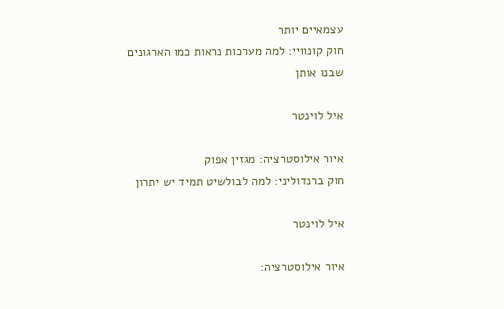עצמאיים יותר
חוק קונוויי: למה מערכות נראות כמו הארגונים שבנו אותן

איל לוינטר

איור אילוסטרציה: מגזין אפוק
חוק ברנדוליני: למה לבולשיט תמיד יש יתרון

איל לוינטר

איור אילוסטרציה: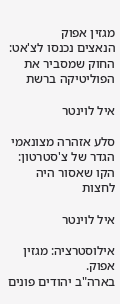מגזין אפוק
הנאצים נכנסו לצ'אט: החוק שמסביר את הפוליטיקה ברשת

איל לוינטר

סלע אזהרה מצונאמי
הגדר של צ'סטרטון: הקו שאסור היה לחצות

איל לוינטר

אילוסטרציה: מגזין אפוק.
בארה"ב יהודים פונים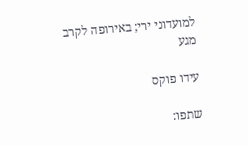למועדוני ירי; באירופה לקרב מגע

עידו פוקס

שתפו: